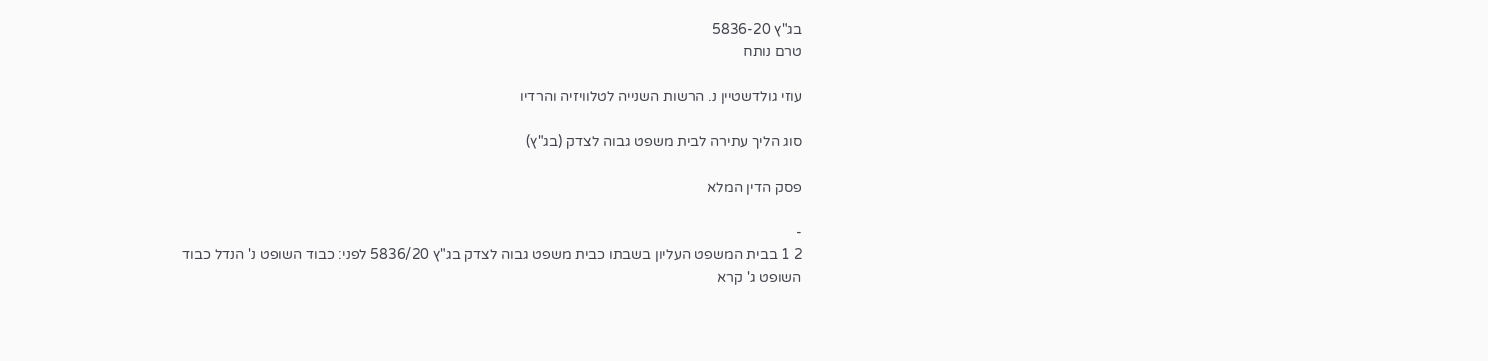בג"ץ 5836-20
טרם נותח

עוזי גולדשטיין נ. הרשות השנייה לטלוויזיה והרדיו

סוג הליך עתירה לבית משפט גבוה לצדק (בג"ץ)

פסק הדין המלא

-
2 1 בבית המשפט העליון בשבתו כבית משפט גבוה לצדק בג"ץ 5836/20 לפני: כבוד השופט נ' הנדל כבוד השופט ג' קרא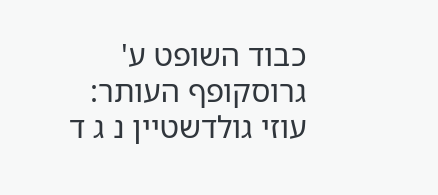כבוד השופט ע' גרוסקופף העותר: עוזי גולדשטיין נ ג ד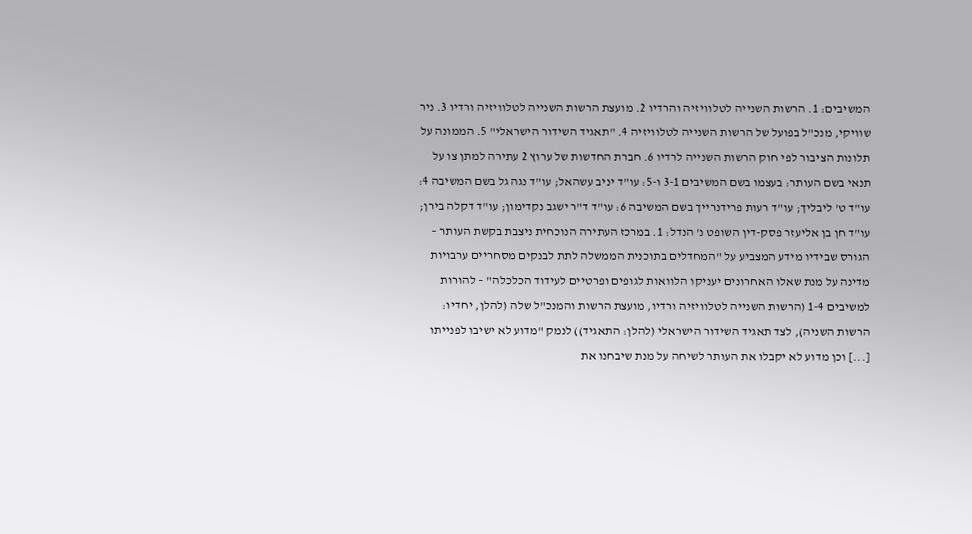המשיבים: 1. הרשות השנייה לטלוויזיה והרדיו 2. מועצת הרשות השנייה לטלוויזיה ורדיו 3. ניר שוויקי, מנכ"ל בפועל של הרשות השנייה לטלוויזיה 4. "תאגיד השידור הישראלי" 5. הממונה על תלונות הציבור לפי חוק הרשות השנייה לרדיו 6. חברת החדשות של ערוץ 2 עתירה למתן צו על תנאי בשם העותר: בעצמו בשם המשיבים 3-1 ו-5: עו"ד יניב עשהאל; עו"ד נגה גל בשם המשיבה 4: עו"ד ט' ליבליך; עו"ד רעות פרידנרייך בשם המשיבה 6: עו"ד ד"ר ישגב נקדימון; עו"ד דקלה בירן; עו"ד חן בן אליעזר פסק-דין השופט נ' הנדל: 1. במרכז העתירה הנוכחית ניצבת בקשת העותר – הגורס שבידיו מידע המצביע על "המחדלים בתוכנית הממשלה לתת לבנקים מסחריים ערבויות מדינה על מנת שאלו האחרונים יעניקו הלוואות לגופים ופרטיים לעידוד הכלכלה" – להורות למשיבים 1-4 (הרשות השנייה לטלוויזיה ורדיו, מועצת הרשות והמנכ"ל שלה (להלן, יחדיו: הרשות השניה), לצד תאגיד השידור הישראלי (להלן: התאגיד)) לנמק "מדוע לא ישיבו לפנייתו [...] וכן מדוע לא יקבלו את העותר לשיחה על מנת שיבחנו את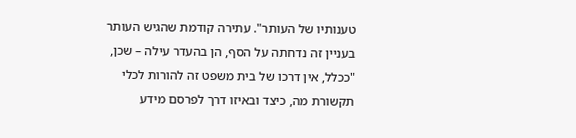טענותיו של העותר". עתירה קודמת שהגיש העותר בעניין זה נדחתה על הסף, הן בהעדר עילה – שכן, "ככלל, אין דרכו של בית משפט זה להורות לכלי תקשורת מה, כיצד ובאיזו דרך לפרסם מידע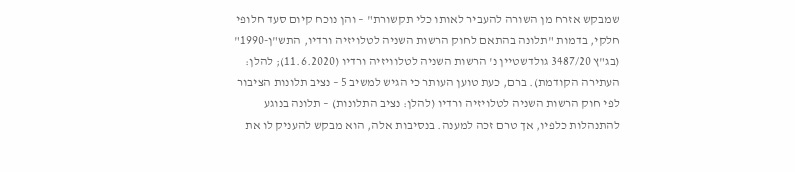שמבקש אזרח מן השורה להעביר לאותו כלי תקשורת" – והן נוכח קיום סעד חלופי חלקי, בדמות "תלונה בהתאם לחוק הרשות השניה לטלויזיה ורדיו, התש"ן-1990" (בג"ץ 3487/20 גולדשטיין נ' הרשות השניה לטלוויזיה ורדיו (11.6.2020); להלן: העתירה הקודמת). ברם, כעת טוען העותר כי הגיש למשיב 5 – נציב תלונות הציבור לפי חוק הרשות השניה לטלויזיה ורדיו (להלן: נציב התלונות) – תלונה בנוגע להתנהלות כלפיו, אך טרם זכה למענה. בנסיבות אלה, הוא מבקש להעניק לו את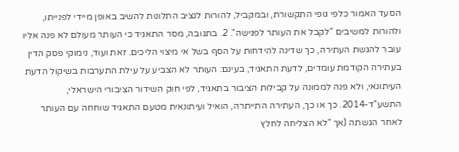הסעד האמור כלפי גופי התקשורת, ובמקביל, להורות לנציב התלונות להשיב באופן מיידי לפנייתו, ולהורות למשיבים "לקבל את העותר לפגישה". 2. בתגובה, מסר התאגיד כי העותר מעולם לא פנה אליו עובר להגשת העתירה, כך שדינה להידחות על הסף בשל אי מיצוי הליכים. זאת ועוד, נימוקי פסק הדין בעתירה הקודמת עומדים, לדעת התאגיד, בעינם: העותר לא הצביע על עילת התערבות בשיקול הדעת העיתונאי, ולא פנה לממונה על קבילות הציבור בתאגיד, לפי חוק השידור הציבורי הישראלי, התשע"ד-2014. כך או כך, העתירה התייתרה, הואיל ועיתונאית מטעם התאגיד שוחחה עם העותר לאחר הגשתה (אך "לא הצליחה לחלץ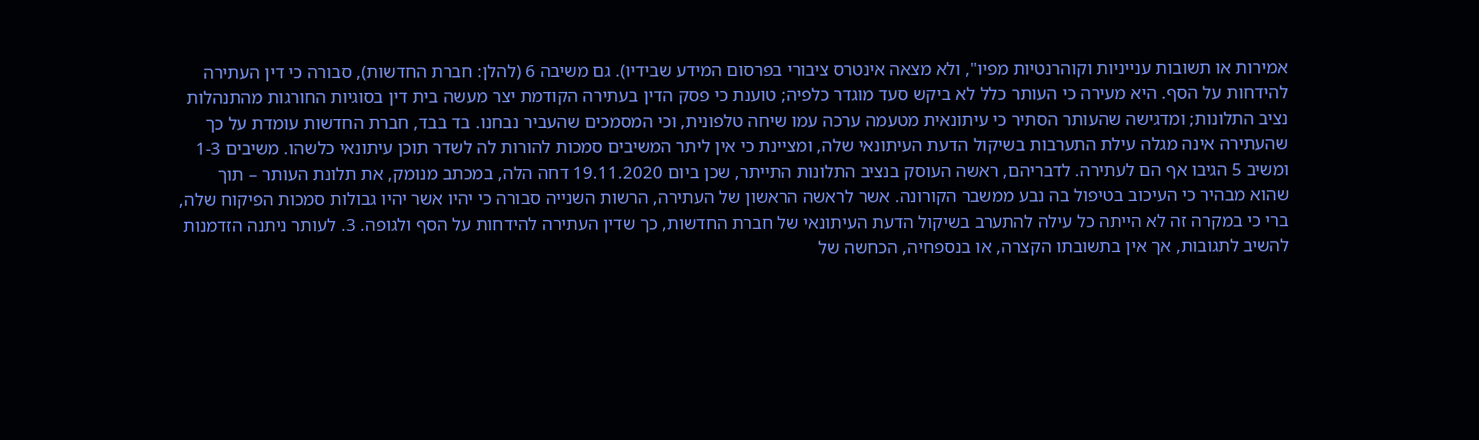אמירות או תשובות ענייניות וקוהרנטיות מפיו", ולא מצאה אינטרס ציבורי בפרסום המידע שבידיו). גם משיבה 6 (להלן: חברת החדשות), סבורה כי דין העתירה להידחות על הסף. היא מעירה כי העותר כלל לא ביקש סעד מוגדר כלפיה; טוענת כי פסק הדין בעתירה הקודמת יצר מעשה בית דין בסוגיות החורגות מהתנהלות נציב התלונות; ומדגישה שהעותר הסתיר כי עיתונאית מטעמה ערכה עמו שיחה טלפונית, וכי המסמכים שהעביר נבחנו. בד בבד, חברת החדשות עומדת על כך שהעתירה אינה מגלה עילת התערבות בשיקול הדעת העיתונאי שלה, ומציינת כי אין ליתר המשיבים סמכות להורות לה לשדר תוכן עיתונאי כלשהו. משיבים 1-3 ומשיב 5 הגיבו אף הם לעתירה. לדבריהם, ראשה העוסק בנציב התלונות התייתר, שכן ביום 19.11.2020 דחה הלה, במכתב מנומק, את תלונת העותר – תוך שהוא מבהיר כי העיכוב בטיפול בה נבע ממשבר הקורונה. אשר לראשה הראשון של העתירה, הרשות השנייה סבורה כי יהיו אשר יהיו גבולות סמכות הפיקוח שלה, ברי כי במקרה זה לא הייתה כל עילה להתערב בשיקול הדעת העיתונאי של חברת החדשות, כך שדין העתירה להידחות על הסף ולגופה. 3. לעותר ניתנה הזדמנות להשיב לתגובות, אך אין בתשובתו הקצרה, או בנספחיה, הכחשה של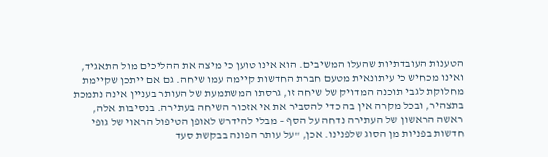הטענות העובדתיות שהעלו המשיבים. הוא אינו טוען כי מיצה את ההליכים מול התאגיד, ואינו מכחיש כי עיתונאית מטעם חברת החדשות קיימה עמו שיחה. גם אם ייתכן שקיימת מחלוקת לגבי תוכנה המדויק של שיחה זו, גרסתו המשתמעת של העותר בעניין אינה נתמכת בתצהיר, ובכל מקרה אין בה כדי להסביר את אי אזכור השיחה בעתירה. בנסיבות אלה, ראשה הראשון של העתירה נדחה על הסף – מבלי להידרש לאופן הטיפול הראוי של גופי חדשות בפניות מן הסוג שלפנינו. אכן, "על עותר הפונה בבקשת סעד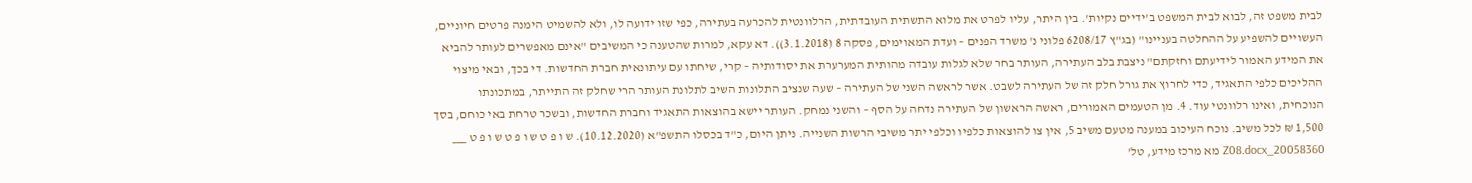לבית משפט זה, לבוא לבית המשפט ב'ידיים נקיות'. בין היתר, עליו לפרט את מלוא התשתית העובדתית, הרלוונטית להכרעה בעתירה, כפי שזו ידועה לו, ולא להשמיט הימנה פרטים חיוניים, העשויים להשפיע על ההחלטה בעניינו" (בג"ץ 6208/17 פלוני נ' משרד הפנים – ועדת המאוימים, פסקה 8 (3.1.2018)). דא עקא, למרות שהטענה כי המשיבים "אינם מאפשרים לעותר להביא את המידע האמור לידיעתם וחזקתם" ניצבת בלב העתירה, העותר בחר שלא לגלות עובדה מהותית המערערת את יסודותיה – קרי, שיחתו עם עיתונאית חברת החדשות. די בכך, ובאי מיצוי ההליכים כלפי התאגיד, כדי לחרוץ את גורל חלק זה של העתירה לשבט. אשר לראשה השני של העתירה – שעה שנציב התלונות השיב לתלונת העותר הרי שחלק זה התייתר, במתכונתו הנוכחית, ואינו רלוונטי עוד. 4. מן הטעמים האמורים, ראשה הראשון של העתירה נדחה על הסף – והשני נמחק. העותר יישא בהוצאות התאגיד וחברת החדשות, ובשכר טרחת באי כוחם, בסך 1,500 ₪ לכל משיב. נוכח העיכוב במענה מטעם משיב 5, אין צו להוצאות כלפיו וכלפי יתר משיבי הרשות השנייה. ניתן היום, כ"ד בכסלו התשפ"א (10.12.2020). ש ו פ ט ש ו פ ט ש ו פ ט ___ 20058360_Z08.docx מא מרכז מידע, טל'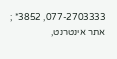077-2703333, 3852* ; אתר אינטרנט,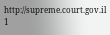http://supreme.court.gov.il 1